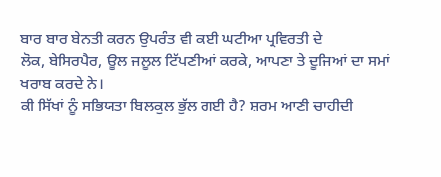ਬਾਰ ਬਾਰ ਬੇਨਤੀ ਕਰਨ ਉਪਰੰਤ ਵੀ ਕਈ ਘਟੀਆ ਪ੍ਰਵਿਰਤੀ ਦੇ
ਲੋਕ, ਬੇਸਿਰਪੈਰ, ਊਲ ਜਲੂਲ ਟਿੱਪਣੀਆਂ ਕਰਕੇ, ਆਪਣਾ ਤੇ ਦੂਜਿਆਂ ਦਾ ਸਮਾਂ ਖਰਾਬ ਕਰਦੇ ਨੇ।
ਕੀ ਸਿੱਖਾਂ ਨੂੰ ਸਭਿਯਤਾ ਬਿਲਕੁਲ ਭੁੱਲ ਗਈ ਹੈ? ਸ਼ਰਮ ਆਣੀ ਚਾਹੀਦੀ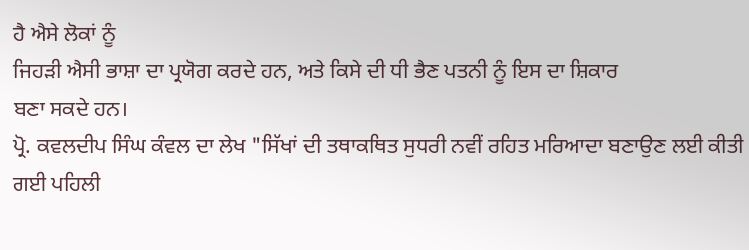ਹੈ ਐਸੇ ਲੋਕਾਂ ਨੂੰ
ਜਿਹੜੀ ਐਸੀ ਭਾਸ਼ਾ ਦਾ ਪ੍ਰਯੋਗ ਕਰਦੇ ਹਨ, ਅਤੇ ਕਿਸੇ ਦੀ ਧੀ ਭੈਣ ਪਤਨੀ ਨੂੰ ਇਸ ਦਾ ਸ਼ਿਕਾਰ
ਬਣਾ ਸਕਦੇ ਹਨ।
ਪ੍ਰੋ. ਕਵਲਦੀਪ ਸਿੰਘ ਕੰਵਲ ਦਾ ਲੇਖ "ਸਿੱਖਾਂ ਦੀ ਤਥਾਕਥਿਤ ਸੁਧਰੀ ਨਵੀਂ ਰਹਿਤ ਮਰਿਆਦਾ ਬਣਾਉਣ ਲਈ ਕੀਤੀ ਗਈ ਪਹਿਲੀ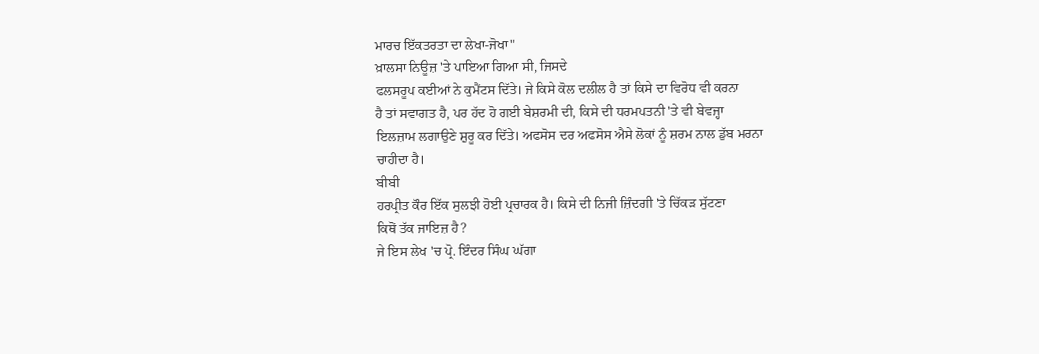ਮਾਰਚ ਇੱਕਤਰਤਾ ਦਾ ਲੇਖਾ-ਜੋਖਾ"
ਖ਼ਾਲਸਾ ਨਿਊਜ਼ 'ਤੇ ਪਾਇਆ ਗਿਆ ਸੀ, ਜਿਸਦੇ
ਫਲਸਰੂਪ ਕਈਆਂ ਨੇ ਕੁਮੈਂਟਸ ਦਿੱਤੇ। ਜੇ ਕਿਸੇ ਕੋਲ ਦਲੀਲ ਹੈ ਤਾਂ ਕਿਸੇ ਦਾ ਵਿਰੋਧ ਵੀ ਕਰਨਾ
ਹੈ ਤਾਂ ਸਵਾਗਤ ਹੈ, ਪਰ ਹੱਦ ਹੋ ਗਈ ਬੇਸ਼ਰਮੀ ਦੀ, ਕਿਸੇ ਦੀ ਧਰਮਪਤਨੀ 'ਤੇ ਵੀ ਬੇਵਜ੍ਹਾ
ਇਲਜ਼ਾਮ ਲਗਾਉਣੇ ਸ਼ੁਰੂ ਕਰ ਦਿੱਤੇ। ਅਫਸੋਸ ਦਰ ਅਫਸੋਸ ਐਸੇ ਲੋਕਾਂ ਨੂੰ ਸ਼ਰਮ ਨਾਲ ਡੁੱਬ ਮਰਨਾ
ਚਾਹੀਦਾ ਹੈ।
ਬੀਬੀ
ਹਰਪ੍ਰੀਤ ਕੌਰ ਇੱਕ ਸੁਲਝੀ ਹੋਈ ਪ੍ਰਚਾਰਕ ਹੈ। ਕਿਸੇ ਦੀ ਨਿਜੀ ਜ਼ਿੰਦਗੀ 'ਤੇ ਚਿੱਕੜ ਸੁੱਟਣਾ
ਕਿਥੋਂ ਤੱਕ ਜਾਇਜ਼ ਹੈ?
ਜੇ ਇਸ ਲੇਖ 'ਚ ਪ੍ਰੋ. ਇੰਦਰ ਸਿੰਘ ਘੱਗਾ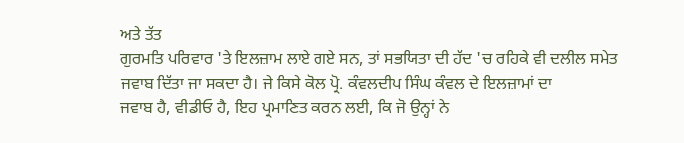ਅਤੇ ਤੱਤ
ਗੁਰਮਤਿ ਪਰਿਵਾਰ 'ਤੇ ਇਲਜ਼ਾਮ ਲਾਏ ਗਏ ਸਨ, ਤਾਂ ਸਭਯਿਤਾ ਦੀ ਹੱਦ 'ਚ ਰਹਿਕੇ ਵੀ ਦਲੀਲ ਸਮੇਤ
ਜਵਾਬ ਦਿੱਤਾ ਜਾ ਸਕਦਾ ਹੈ। ਜੇ ਕਿਸੇ ਕੋਲ ਪ੍ਰੋ. ਕੰਵਲਦੀਪ ਸਿੰਘ ਕੰਵਲ ਦੇ ਇਲਜ਼ਾਮਾਂ ਦਾ
ਜਵਾਬ ਹੈ, ਵੀਡੀਓ ਹੈ, ਇਹ ਪ੍ਰਮਾਣਿਤ ਕਰਨ ਲਈ, ਕਿ ਜੋ ਉਨ੍ਹਾਂ ਨੇ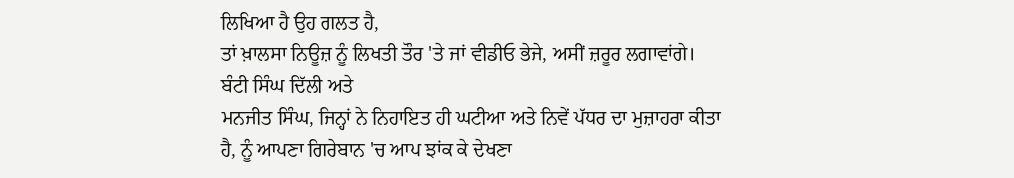ਲਿਖਿਆ ਹੈ ਉਹ ਗਲਤ ਹੈ,
ਤਾਂ ਖ਼ਾਲਸਾ ਨਿਊਜ਼ ਨੂੰ ਲਿਖਤੀ ਤੌਰ 'ਤੇ ਜਾਂ ਵੀਡੀਓ ਭੇਜੇ, ਅਸੀਂ ਜ਼ਰੂਰ ਲਗਾਵਾਂਗੇ।
ਬੰਟੀ ਸਿੰਘ ਦਿੱਲੀ ਅਤੇ
ਮਨਜੀਤ ਸਿੰਘ, ਜਿਨ੍ਹਾਂ ਨੇ ਨਿਹਾਇਤ ਹੀ ਘਟੀਆ ਅਤੇ ਨਿਵੇਂ ਪੱਧਰ ਦਾ ਮੁਜ਼ਾਹਰਾ ਕੀਤਾ
ਹੈ, ਨੂੰ ਆਪਣਾ ਗਿਰੇਬਾਨ 'ਚ ਆਪ ਝਾਂਕ ਕੇ ਦੇਖਣਾ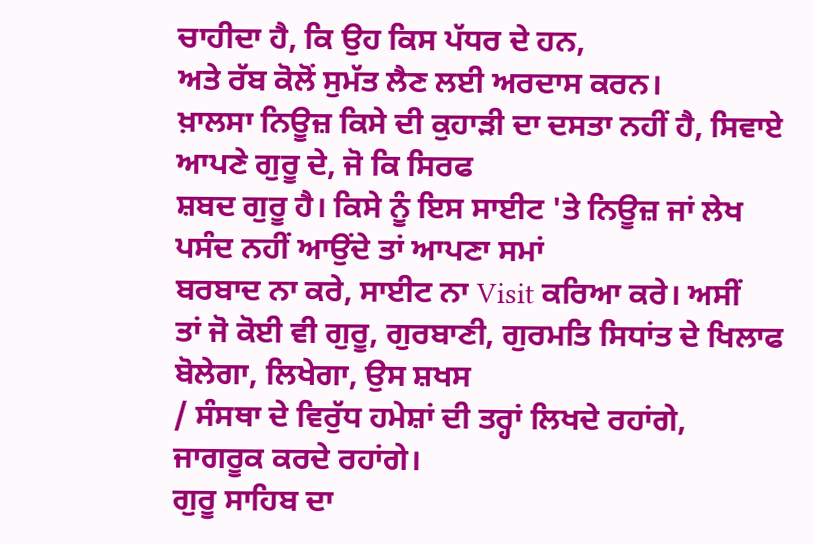ਚਾਹੀਦਾ ਹੈ, ਕਿ ਉਹ ਕਿਸ ਪੱਧਰ ਦੇ ਹਨ,
ਅਤੇ ਰੱਬ ਕੋਲੋਂ ਸੁਮੱਤ ਲੈਣ ਲਈ ਅਰਦਾਸ ਕਰਨ।
ਖ਼ਾਲਸਾ ਨਿਊਜ਼ ਕਿਸੇ ਦੀ ਕੁਹਾੜੀ ਦਾ ਦਸਤਾ ਨਹੀਂ ਹੈ, ਸਿਵਾਏ ਆਪਣੇ ਗੁਰੂ ਦੇ, ਜੋ ਕਿ ਸਿਰਫ
ਸ਼ਬਦ ਗੁਰੂ ਹੈ। ਕਿਸੇ ਨੂੰ ਇਸ ਸਾਈਟ 'ਤੇ ਨਿਊਜ਼ ਜਾਂ ਲੇਖ ਪਸੰਦ ਨਹੀਂ ਆਉਂਦੇ ਤਾਂ ਆਪਣਾ ਸਮਾਂ
ਬਰਬਾਦ ਨਾ ਕਰੇ, ਸਾਈਟ ਨਾ Visit ਕਰਿਆ ਕਰੇ। ਅਸੀਂ
ਤਾਂ ਜੋ ਕੋਈ ਵੀ ਗੁਰੂ, ਗੁਰਬਾਣੀ, ਗੁਰਮਤਿ ਸਿਧਾਂਤ ਦੇ ਖਿਲਾਫ ਬੋਲੇਗਾ, ਲਿਖੇਗਾ, ਉਸ ਸ਼ਖਸ
/ ਸੰਸਥਾ ਦੇ ਵਿਰੁੱਧ ਹਮੇਸ਼ਾਂ ਦੀ ਤਰ੍ਹਾਂ ਲਿਖਦੇ ਰਹਾਂਗੇ, ਜਾਗਰੂਕ ਕਰਦੇ ਰਹਾਂਗੇ।
ਗੁਰੂ ਸਾਹਿਬ ਦਾ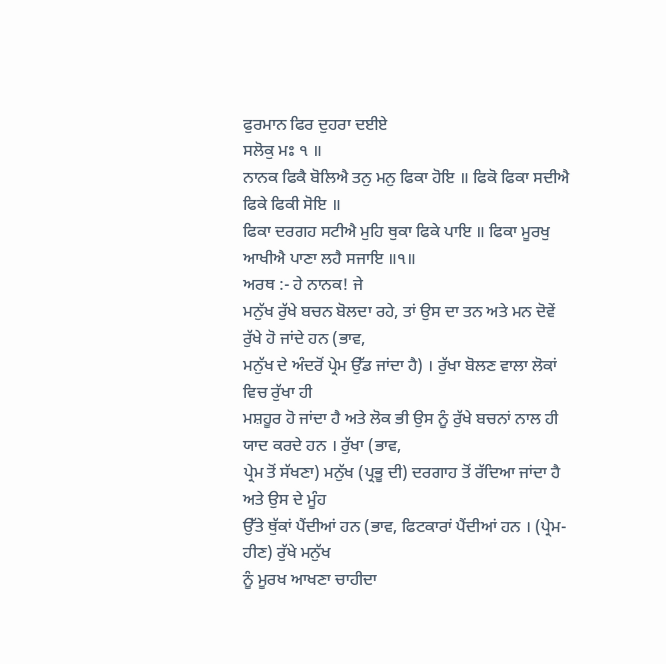ਫੁਰਮਾਨ ਫਿਰ ਦੁਹਰਾ ਦਈਏ
ਸਲੋਕੁ ਮਃ ੧ ॥
ਨਾਨਕ ਫਿਕੈ ਬੋਲਿਐ ਤਨੁ ਮਨੁ ਫਿਕਾ ਹੋਇ ॥ ਫਿਕੋ ਫਿਕਾ ਸਦੀਐ
ਫਿਕੇ ਫਿਕੀ ਸੋਇ ॥
ਫਿਕਾ ਦਰਗਹ ਸਟੀਐ ਮੁਹਿ ਥੁਕਾ ਫਿਕੇ ਪਾਇ ॥ ਫਿਕਾ ਮੂਰਖੁ ਆਖੀਐ ਪਾਣਾ ਲਹੈ ਸਜਾਇ ॥੧॥
ਅਰਥ :- ਹੇ ਨਾਨਕ! ਜੇ
ਮਨੁੱਖ ਰੁੱਖੇ ਬਚਨ ਬੋਲਦਾ ਰਹੇ, ਤਾਂ ਉਸ ਦਾ ਤਨ ਅਤੇ ਮਨ ਦੋਵੇਂ ਰੁੱਖੇ ਹੋ ਜਾਂਦੇ ਹਨ (ਭਾਵ,
ਮਨੁੱਖ ਦੇ ਅੰਦਰੋਂ ਪ੍ਰੇਮ ਉੱਡ ਜਾਂਦਾ ਹੈ) । ਰੁੱਖਾ ਬੋਲਣ ਵਾਲਾ ਲੋਕਾਂ ਵਿਚ ਰੁੱਖਾ ਹੀ
ਮਸ਼ਹੂਰ ਹੋ ਜਾਂਦਾ ਹੈ ਅਤੇ ਲੋਕ ਭੀ ਉਸ ਨੂੰ ਰੁੱਖੇ ਬਚਨਾਂ ਨਾਲ ਹੀ ਯਾਦ ਕਰਦੇ ਹਨ । ਰੁੱਖਾ (ਭਾਵ,
ਪ੍ਰੇਮ ਤੋਂ ਸੱਖਣਾ) ਮਨੁੱਖ (ਪ੍ਰਭੂ ਦੀ) ਦਰਗਾਹ ਤੋਂ ਰੱਦਿਆ ਜਾਂਦਾ ਹੈ ਅਤੇ ਉਸ ਦੇ ਮੂੰਹ
ਉੱਤੇ ਥੁੱਕਾਂ ਪੈਂਦੀਆਂ ਹਨ (ਭਾਵ, ਫਿਟਕਾਰਾਂ ਪੈਂਦੀਆਂ ਹਨ । (ਪ੍ਰੇਮ-ਹੀਣ) ਰੁੱਖੇ ਮਨੁੱਖ
ਨੂੰ ਮੂਰਖ ਆਖਣਾ ਚਾਹੀਦਾ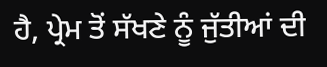ਹੈ, ਪ੍ਰੇਮ ਤੋਂ ਸੱਖਣੇ ਨੂੰ ਜੁੱਤੀਆਂ ਦੀ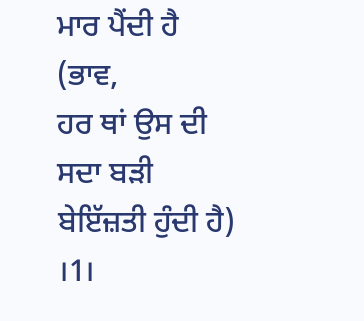ਮਾਰ ਪੈਂਦੀ ਹੈ (ਭਾਵ,
ਹਰ ਥਾਂ ਉਸ ਦੀ ਸਦਾ ਬੜੀ ਬੇਇੱਜ਼ਤੀ ਹੁੰਦੀ ਹੈ) ।1।